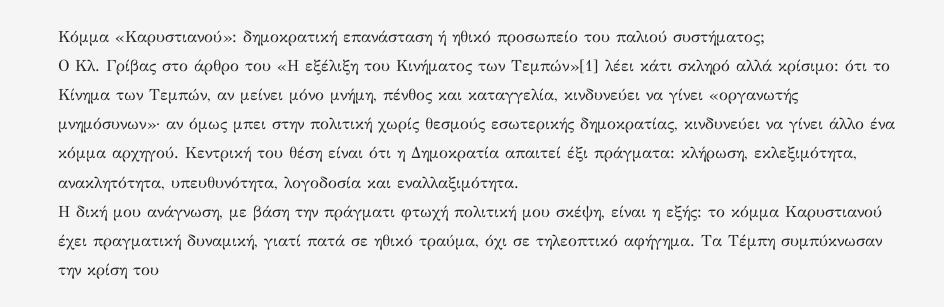Κόμμα «Καρυστιανού»: δημοκρατική επανάσταση ή ηθικό προσωπείο του παλιού συστήματος;
Ο Κλ. Γρίβας στο άρθρο του «Η εξέλιξη του Κινήματος των Τεμπών»[1] λέει κάτι σκληρό αλλά κρίσιμο: ότι το Κίνημα των Τεμπών, αν μείνει μόνο μνήμη, πένθος και καταγγελία, κινδυνεύει να γίνει «οργανωτής μνημόσυνων»· αν όμως μπει στην πολιτική χωρίς θεσμούς εσωτερικής δημοκρατίας, κινδυνεύει να γίνει άλλο ένα κόμμα αρχηγού. Κεντρική του θέση είναι ότι η Δημοκρατία απαιτεί έξι πράγματα: κλήρωση, εκλεξιμότητα, ανακλητότητα, υπευθυνότητα, λογοδοσία και εναλλαξιμότητα.
Η δική μου ανάγνωση, με βάση την πράγματι φτωχή πολιτική μου σκέψη, είναι η εξής: το κόμμα Καρυστιανού έχει πραγματική δυναμική, γιατί πατά σε ηθικό τραύμα, όχι σε τηλεοπτικό αφήγημα. Τα Τέμπη συμπύκνωσαν την κρίση του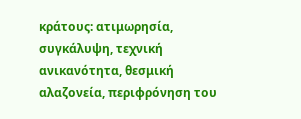κράτους: ατιμωρησία, συγκάλυψη, τεχνική ανικανότητα, θεσμική αλαζονεία, περιφρόνηση του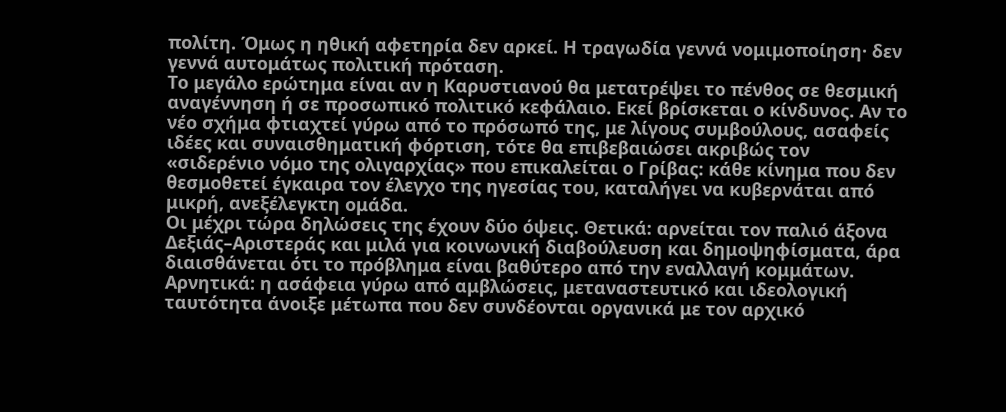πολίτη. Όμως η ηθική αφετηρία δεν αρκεί. Η τραγωδία γεννά νομιμοποίηση· δεν γεννά αυτομάτως πολιτική πρόταση.
Το μεγάλο ερώτημα είναι αν η Καρυστιανού θα μετατρέψει το πένθος σε θεσμική αναγέννηση ή σε προσωπικό πολιτικό κεφάλαιο. Εκεί βρίσκεται ο κίνδυνος. Αν το νέο σχήμα φτιαχτεί γύρω από το πρόσωπό της, με λίγους συμβούλους, ασαφείς ιδέες και συναισθηματική φόρτιση, τότε θα επιβεβαιώσει ακριβώς τον «σιδερένιο νόμο της ολιγαρχίας» που επικαλείται ο Γρίβας: κάθε κίνημα που δεν θεσμοθετεί έγκαιρα τον έλεγχο της ηγεσίας του, καταλήγει να κυβερνάται από μικρή, ανεξέλεγκτη ομάδα.
Οι μέχρι τώρα δηλώσεις της έχουν δύο όψεις. Θετικά: αρνείται τον παλιό άξονα Δεξιάς–Αριστεράς και μιλά για κοινωνική διαβούλευση και δημοψηφίσματα, άρα διαισθάνεται ότι το πρόβλημα είναι βαθύτερο από την εναλλαγή κομμάτων. Αρνητικά: η ασάφεια γύρω από αμβλώσεις, μεταναστευτικό και ιδεολογική ταυτότητα άνοιξε μέτωπα που δεν συνδέονται οργανικά με τον αρχικό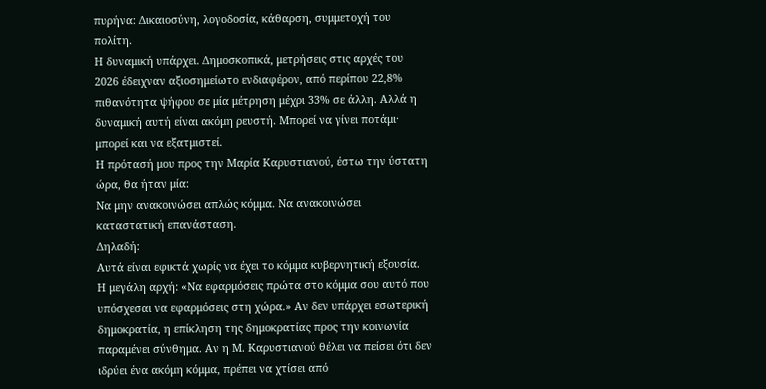πυρήνα: Δικαιοσύνη, λογοδοσία, κάθαρση, συμμετοχή του πολίτη.
Η δυναμική υπάρχει. Δημοσκοπικά, μετρήσεις στις αρχές του 2026 έδειχναν αξιοσημείωτο ενδιαφέρον, από περίπου 22,8% πιθανότητα ψήφου σε μία μέτρηση μέχρι 33% σε άλλη. Αλλά η δυναμική αυτή είναι ακόμη ρευστή. Μπορεί να γίνει ποτάμι· μπορεί και να εξατμιστεί.
Η πρότασή μου προς την Μαρία Καρυστιανού, έστω την ύστατη ώρα, θα ήταν μία:
Να μην ανακοινώσει απλώς κόμμα. Να ανακοινώσει καταστατική επανάσταση.
Δηλαδή:
Αυτά είναι εφικτά χωρίς να έχει το κόμμα κυβερνητική εξουσία.
Η μεγάλη αρχή: «Να εφαρμόσεις πρώτα στο κόμμα σου αυτό που υπόσχεσαι να εφαρμόσεις στη χώρα.» Αν δεν υπάρχει εσωτερική δημοκρατία, η επίκληση της δημοκρατίας προς την κοινωνία παραμένει σύνθημα. Αν η Μ. Καρυστιανού θέλει να πείσει ότι δεν ιδρύει ένα ακόμη κόμμα, πρέπει να χτίσει από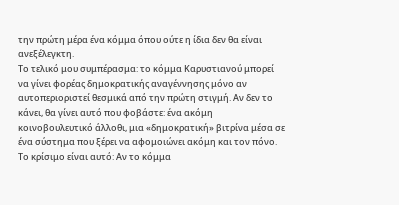την πρώτη μέρα ένα κόμμα όπου ούτε η ίδια δεν θα είναι ανεξέλεγκτη.
Το τελικό μου συμπέρασμα: το κόμμα Καρυστιανού μπορεί να γίνει φορέας δημοκρατικής αναγέννησης μόνο αν αυτοπεριοριστεί θεσμικά από την πρώτη στιγμή. Αν δεν το κάνει, θα γίνει αυτό που φοβάστε: ένα ακόμη κοινοβουλευτικό άλλοθι, μια «δημοκρατική» βιτρίνα μέσα σε ένα σύστημα που ξέρει να αφομοιώνει ακόμη και τον πόνο.
Το κρίσιμο είναι αυτό: Αν το κόμμα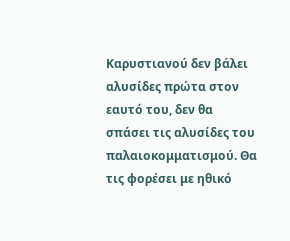Καρυστιανού δεν βάλει αλυσίδες πρώτα στον εαυτό του, δεν θα σπάσει τις αλυσίδες του παλαιοκομματισμού. Θα τις φορέσει με ηθικό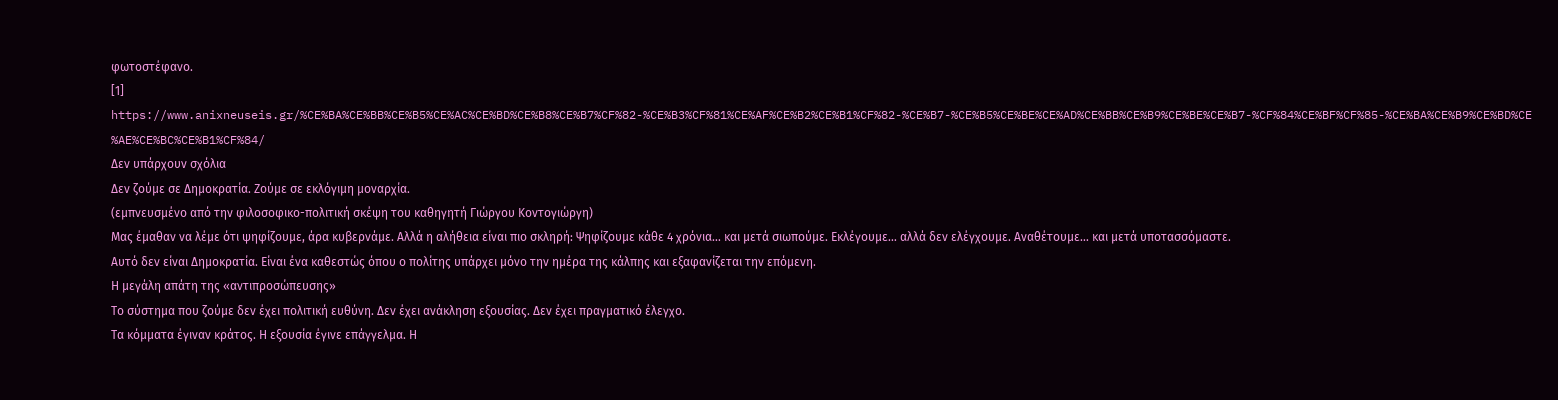φωτοστέφανο.
[1] https://www.anixneuseis.gr/%CE%BA%CE%BB%CE%B5%CE%AC%CE%BD%CE%B8%CE%B7%CF%82-%CE%B3%CF%81%CE%AF%CE%B2%CE%B1%CF%82-%CE%B7-%CE%B5%CE%BE%CE%AD%CE%BB%CE%B9%CE%BE%CE%B7-%CF%84%CE%BF%CF%85-%CE%BA%CE%B9%CE%BD%CE%AE%CE%BC%CE%B1%CF%84/
Δεν υπάρχουν σχόλια
Δεν ζούμε σε Δημοκρατία. Ζούμε σε εκλόγιμη μοναρχία.
(εμπνευσμένο από την φιλοσοφικο-πολιτική σκέψη του καθηγητή Γιώργου Κοντογιώργη)
Μας έμαθαν να λέμε ότι ψηφίζουμε, άρα κυβερνάμε. Αλλά η αλήθεια είναι πιο σκληρή: Ψηφίζουμε κάθε 4 χρόνια… και μετά σιωπούμε. Εκλέγουμε… αλλά δεν ελέγχουμε. Αναθέτουμε… και μετά υποτασσόμαστε.
Αυτό δεν είναι Δημοκρατία. Είναι ένα καθεστώς όπου ο πολίτης υπάρχει μόνο την ημέρα της κάλπης και εξαφανίζεται την επόμενη.
Η μεγάλη απάτη της «αντιπροσώπευσης»
Το σύστημα που ζούμε δεν έχει πολιτική ευθύνη. Δεν έχει ανάκληση εξουσίας. Δεν έχει πραγματικό έλεγχο.
Τα κόμματα έγιναν κράτος. Η εξουσία έγινε επάγγελμα. Η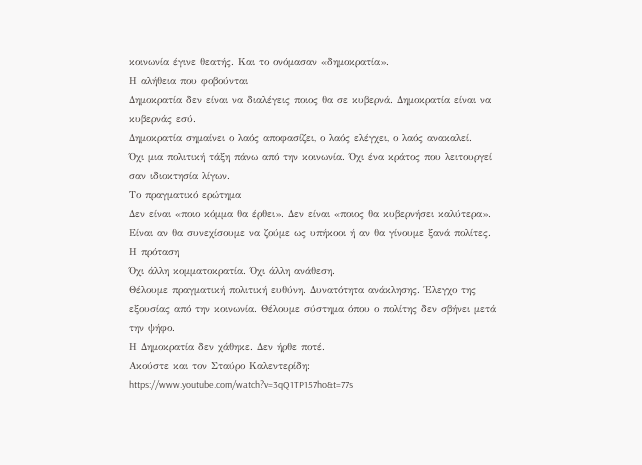κοινωνία έγινε θεατής. Και το ονόμασαν «δημοκρατία».
Η αλήθεια που φοβούνται
Δημοκρατία δεν είναι να διαλέγεις ποιος θα σε κυβερνά. Δημοκρατία είναι να κυβερνάς εσύ.
Δημοκρατία σημαίνει ο λαός αποφασίζει, ο λαός ελέγχει, ο λαός ανακαλεί.
Όχι μια πολιτική τάξη πάνω από την κοινωνία. Όχι ένα κράτος που λειτουργεί σαν ιδιοκτησία λίγων.
Το πραγματικό ερώτημα
Δεν είναι «ποιο κόμμα θα έρθει». Δεν είναι «ποιος θα κυβερνήσει καλύτερα». Είναι αν θα συνεχίσουμε να ζούμε ως υπήκοοι ή αν θα γίνουμε ξανά πολίτες.
Η πρόταση
Όχι άλλη κομματοκρατία. Όχι άλλη ανάθεση.
Θέλουμε πραγματική πολιτική ευθύνη. Δυνατότητα ανάκλησης. Έλεγχο της εξουσίας από την κοινωνία. Θέλουμε σύστημα όπου ο πολίτης δεν σβήνει μετά την ψήφο.
Η Δημοκρατία δεν χάθηκε. Δεν ήρθε ποτέ.
Ακούστε και τον Σταύρο Καλεντερίδη: https://www.youtube.com/watch?v=3qQ1TP157ho&t=77s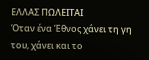ΕΛΛΑΣ ΠΩΛΕΙΤΑΙ
Όταν ένα Έθνος χάνει τη γη του, χάνει και το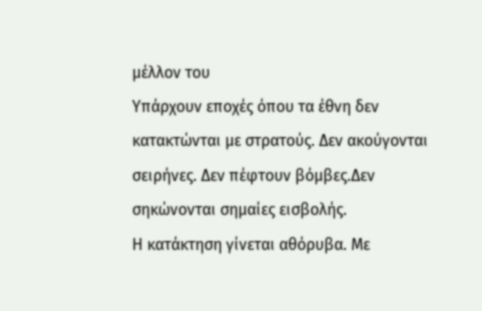μέλλον του
Υπάρχουν εποχές όπου τα έθνη δεν κατακτώνται με στρατούς. Δεν ακούγονται σειρήνες. Δεν πέφτουν βόμβες.Δεν σηκώνονται σημαίες εισβολής.
Η κατάκτηση γίνεται αθόρυβα. Με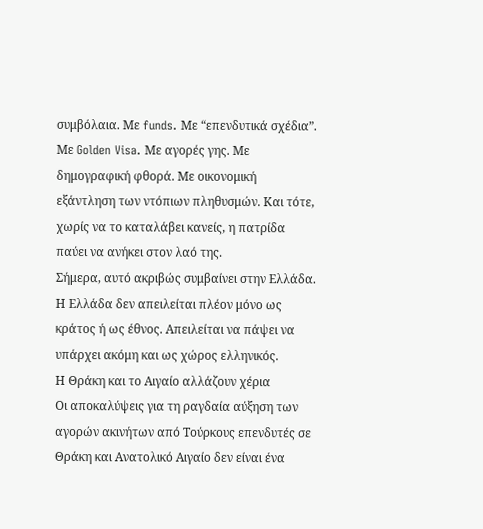συμβόλαια. Με funds. Με “επενδυτικά σχέδια”. Με Golden Visa. Με αγορές γης. Με δημογραφική φθορά. Με οικονομική εξάντληση των ντόπιων πληθυσμών. Και τότε, χωρίς να το καταλάβει κανείς, η πατρίδα παύει να ανήκει στον λαό της.
Σήμερα, αυτό ακριβώς συμβαίνει στην Ελλάδα.
Η Ελλάδα δεν απειλείται πλέον μόνο ως κράτος ή ως έθνος. Απειλείται να πάψει να υπάρχει ακόμη και ως χώρος ελληνικός.
Η Θράκη και το Αιγαίο αλλάζουν χέρια
Οι αποκαλύψεις για τη ραγδαία αύξηση των αγορών ακινήτων από Τούρκους επενδυτές σε Θράκη και Ανατολικό Αιγαίο δεν είναι ένα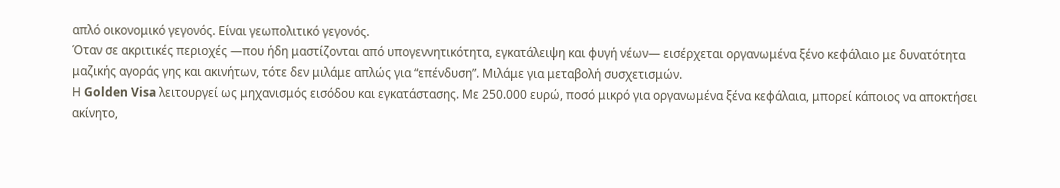απλό οικονομικό γεγονός. Είναι γεωπολιτικό γεγονός.
Όταν σε ακριτικές περιοχές —που ήδη μαστίζονται από υπογεννητικότητα, εγκατάλειψη και φυγή νέων— εισέρχεται οργανωμένα ξένο κεφάλαιο με δυνατότητα μαζικής αγοράς γης και ακινήτων, τότε δεν μιλάμε απλώς για “επένδυση”. Μιλάμε για μεταβολή συσχετισμών.
Η Golden Visa λειτουργεί ως μηχανισμός εισόδου και εγκατάστασης. Με 250.000 ευρώ, ποσό μικρό για οργανωμένα ξένα κεφάλαια, μπορεί κάποιος να αποκτήσει ακίνητο,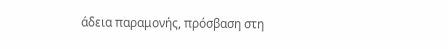άδεια παραμονής, πρόσβαση στη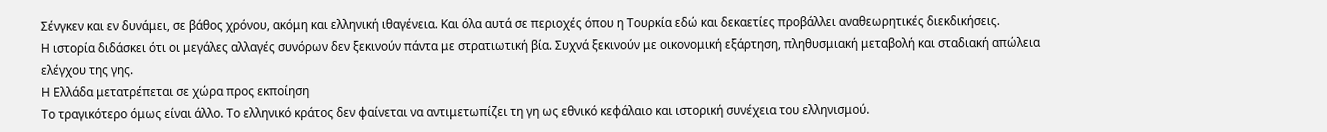Σένγκεν και εν δυνάμει, σε βάθος χρόνου, ακόμη και ελληνική ιθαγένεια. Και όλα αυτά σε περιοχές όπου η Τουρκία εδώ και δεκαετίες προβάλλει αναθεωρητικές διεκδικήσεις.
Η ιστορία διδάσκει ότι οι μεγάλες αλλαγές συνόρων δεν ξεκινούν πάντα με στρατιωτική βία. Συχνά ξεκινούν με οικονομική εξάρτηση, πληθυσμιακή μεταβολή και σταδιακή απώλεια ελέγχου της γης.
Η Ελλάδα μετατρέπεται σε χώρα προς εκποίηση
Το τραγικότερο όμως είναι άλλο. Το ελληνικό κράτος δεν φαίνεται να αντιμετωπίζει τη γη ως εθνικό κεφάλαιο και ιστορική συνέχεια του ελληνισμού.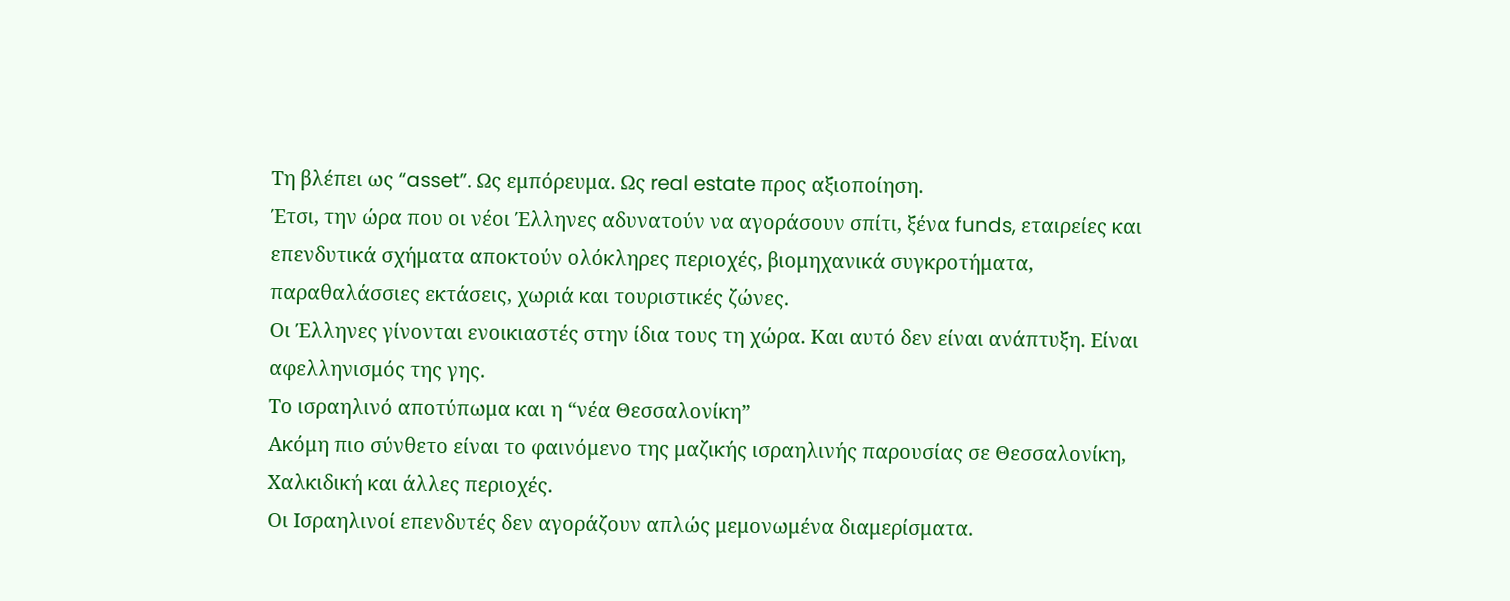Τη βλέπει ως “asset”. Ως εμπόρευμα. Ως real estate προς αξιοποίηση.
Έτσι, την ώρα που οι νέοι Έλληνες αδυνατούν να αγοράσουν σπίτι, ξένα funds, εταιρείες και επενδυτικά σχήματα αποκτούν ολόκληρες περιοχές, βιομηχανικά συγκροτήματα, παραθαλάσσιες εκτάσεις, χωριά και τουριστικές ζώνες.
Οι Έλληνες γίνονται ενοικιαστές στην ίδια τους τη χώρα. Και αυτό δεν είναι ανάπτυξη. Είναι αφελληνισμός της γης.
Το ισραηλινό αποτύπωμα και η “νέα Θεσσαλονίκη”
Ακόμη πιο σύνθετο είναι το φαινόμενο της μαζικής ισραηλινής παρουσίας σε Θεσσαλονίκη, Χαλκιδική και άλλες περιοχές.
Οι Ισραηλινοί επενδυτές δεν αγοράζουν απλώς μεμονωμένα διαμερίσματα.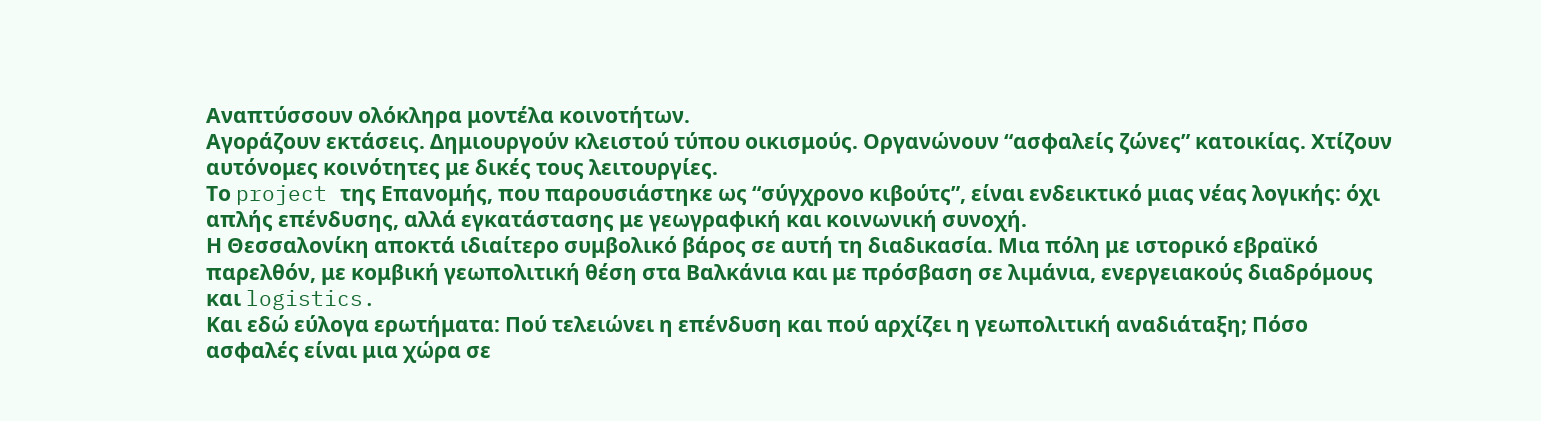Αναπτύσσουν ολόκληρα μοντέλα κοινοτήτων.
Αγοράζουν εκτάσεις. Δημιουργούν κλειστού τύπου οικισμούς. Οργανώνουν “ασφαλείς ζώνες” κατοικίας. Χτίζουν αυτόνομες κοινότητες με δικές τους λειτουργίες.
Το project της Επανομής, που παρουσιάστηκε ως “σύγχρονο κιβούτς”, είναι ενδεικτικό μιας νέας λογικής: όχι απλής επένδυσης, αλλά εγκατάστασης με γεωγραφική και κοινωνική συνοχή.
Η Θεσσαλονίκη αποκτά ιδιαίτερο συμβολικό βάρος σε αυτή τη διαδικασία. Μια πόλη με ιστορικό εβραϊκό παρελθόν, με κομβική γεωπολιτική θέση στα Βαλκάνια και με πρόσβαση σε λιμάνια, ενεργειακούς διαδρόμους και logistics.
Και εδώ εύλογα ερωτήματα: Πού τελειώνει η επένδυση και πού αρχίζει η γεωπολιτική αναδιάταξη; Πόσο ασφαλές είναι μια χώρα σε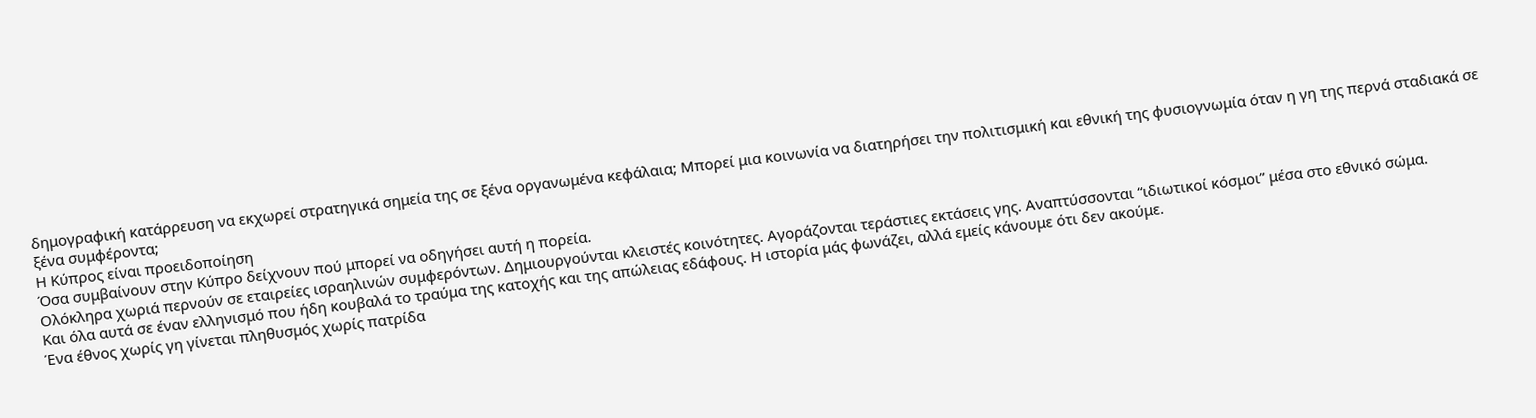δημογραφική κατάρρευση να εκχωρεί στρατηγικά σημεία της σε ξένα οργανωμένα κεφάλαια; Μπορεί μια κοινωνία να διατηρήσει την πολιτισμική και εθνική της φυσιογνωμία όταν η γη της περνά σταδιακά σε ξένα συμφέροντα;
Η Κύπρος είναι προειδοποίηση
Όσα συμβαίνουν στην Κύπρο δείχνουν πού μπορεί να οδηγήσει αυτή η πορεία.
Ολόκληρα χωριά περνούν σε εταιρείες ισραηλινών συμφερόντων. Δημιουργούνται κλειστές κοινότητες. Αγοράζονται τεράστιες εκτάσεις γης. Αναπτύσσονται “ιδιωτικοί κόσμοι” μέσα στο εθνικό σώμα.
Και όλα αυτά σε έναν ελληνισμό που ήδη κουβαλά το τραύμα της κατοχής και της απώλειας εδάφους. Η ιστορία μάς φωνάζει, αλλά εμείς κάνουμε ότι δεν ακούμε.
Ένα έθνος χωρίς γη γίνεται πληθυσμός χωρίς πατρίδα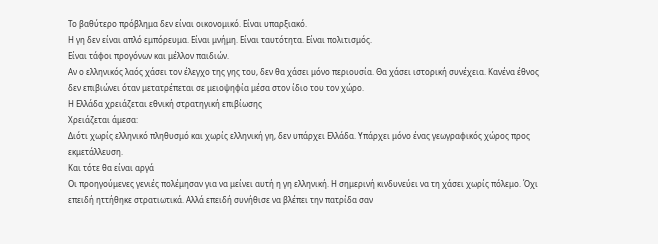Το βαθύτερο πρόβλημα δεν είναι οικονομικό. Είναι υπαρξιακό.
Η γη δεν είναι απλό εμπόρευμα. Είναι μνήμη. Είναι ταυτότητα. Είναι πολιτισμός.
Είναι τάφοι προγόνων και μέλλον παιδιών.
Αν ο ελληνικός λαός χάσει τον έλεγχο της γης του, δεν θα χάσει μόνο περιουσία. Θα χάσει ιστορική συνέχεια. Κανένα έθνος δεν επιβιώνει όταν μετατρέπεται σε μειοψηφία μέσα στον ίδιο του τον χώρο.
Η Ελλάδα χρειάζεται εθνική στρατηγική επιβίωσης
Χρειάζεται άμεσα:
Διότι χωρίς ελληνικό πληθυσμό και χωρίς ελληνική γη, δεν υπάρχει Ελλάδα. Υπάρχει μόνο ένας γεωγραφικός χώρος προς εκμετάλλευση.
Και τότε θα είναι αργά
Οι προηγούμενες γενιές πολέμησαν για να μείνει αυτή η γη ελληνική. Η σημερινή κινδυνεύει να τη χάσει χωρίς πόλεμο. Όχι επειδή ηττήθηκε στρατιωτικά. Αλλά επειδή συνήθισε να βλέπει την πατρίδα σαν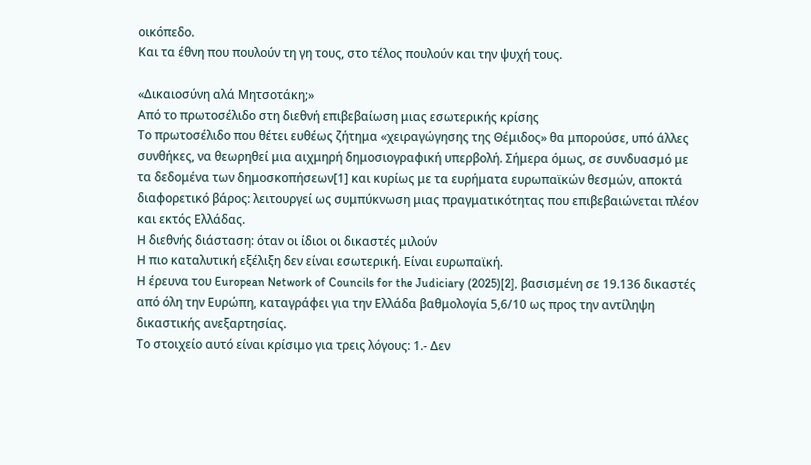οικόπεδο.
Και τα έθνη που πουλούν τη γη τους, στο τέλος πουλούν και την ψυχή τους.

«Δικαιοσύνη αλά Μητσοτάκη;»
Από το πρωτοσέλιδο στη διεθνή επιβεβαίωση μιας εσωτερικής κρίσης
Το πρωτοσέλιδο που θέτει ευθέως ζήτημα «χειραγώγησης της Θέμιδος» θα μπορούσε, υπό άλλες συνθήκες, να θεωρηθεί μια αιχμηρή δημοσιογραφική υπερβολή. Σήμερα όμως, σε συνδυασμό με τα δεδομένα των δημοσκοπήσεων[1] και κυρίως με τα ευρήματα ευρωπαϊκών θεσμών, αποκτά διαφορετικό βάρος: λειτουργεί ως συμπύκνωση μιας πραγματικότητας που επιβεβαιώνεται πλέον και εκτός Ελλάδας.
Η διεθνής διάσταση: όταν οι ίδιοι οι δικαστές μιλούν
Η πιο καταλυτική εξέλιξη δεν είναι εσωτερική. Είναι ευρωπαϊκή.
Η έρευνα του European Network of Councils for the Judiciary (2025)[2], βασισμένη σε 19.136 δικαστές από όλη την Ευρώπη, καταγράφει για την Ελλάδα βαθμολογία 5,6/10 ως προς την αντίληψη δικαστικής ανεξαρτησίας.
Το στοιχείο αυτό είναι κρίσιμο για τρεις λόγους: 1.- Δεν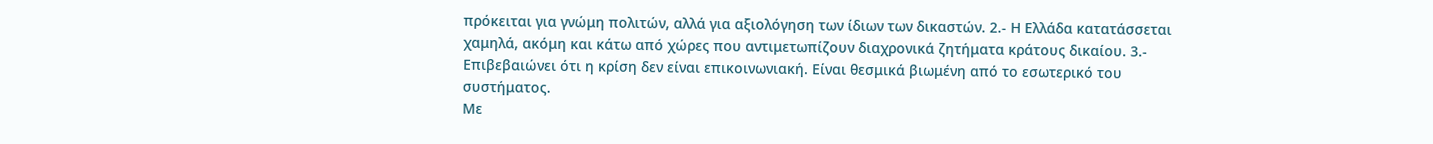πρόκειται για γνώμη πολιτών, αλλά για αξιολόγηση των ίδιων των δικαστών. 2.- Η Ελλάδα κατατάσσεται χαμηλά, ακόμη και κάτω από χώρες που αντιμετωπίζουν διαχρονικά ζητήματα κράτους δικαίου. 3.- Επιβεβαιώνει ότι η κρίση δεν είναι επικοινωνιακή. Είναι θεσμικά βιωμένη από το εσωτερικό του συστήματος.
Με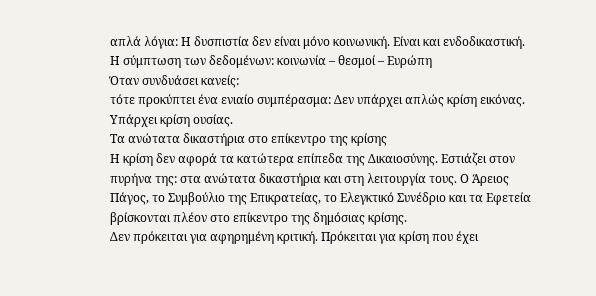απλά λόγια: Η δυσπιστία δεν είναι μόνο κοινωνική. Είναι και ενδοδικαστική.
Η σύμπτωση των δεδομένων: κοινωνία – θεσμοί – Ευρώπη
Όταν συνδυάσει κανείς:
τότε προκύπτει ένα ενιαίο συμπέρασμα: Δεν υπάρχει απλώς κρίση εικόνας. Υπάρχει κρίση ουσίας.
Τα ανώτατα δικαστήρια στο επίκεντρο της κρίσης
Η κρίση δεν αφορά τα κατώτερα επίπεδα της Δικαιοσύνης. Εστιάζει στον πυρήνα της: στα ανώτατα δικαστήρια και στη λειτουργία τους. Ο Άρειος Πάγος, το Συμβούλιο της Επικρατείας, το Ελεγκτικό Συνέδριο και τα Εφετεία βρίσκονται πλέον στο επίκεντρο της δημόσιας κρίσης.
Δεν πρόκειται για αφηρημένη κριτική. Πρόκειται για κρίση που έχει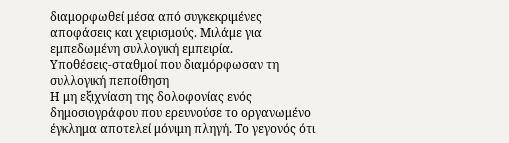διαμορφωθεί μέσα από συγκεκριμένες αποφάσεις και χειρισμούς. Μιλάμε για εμπεδωμένη συλλογική εμπειρία.
Υποθέσεις-σταθμοί που διαμόρφωσαν τη συλλογική πεποίθηση
Η μη εξιχνίαση της δολοφονίας ενός δημοσιογράφου που ερευνούσε το οργανωμένο έγκλημα αποτελεί μόνιμη πληγή. Το γεγονός ότι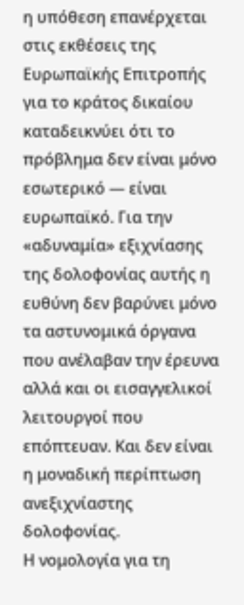η υπόθεση επανέρχεται στις εκθέσεις της Ευρωπαϊκής Επιτροπής για το κράτος δικαίου καταδεικνύει ότι το πρόβλημα δεν είναι μόνο εσωτερικό — είναι ευρωπαϊκό. Για την «αδυναμία» εξιχνίασης της δολοφονίας αυτής η ευθύνη δεν βαρύνει μόνο τα αστυνομικά όργανα που ανέλαβαν την έρευνα αλλά και οι εισαγγελικοί λειτουργοί που επόπτευαν. Και δεν είναι η μοναδική περίπτωση ανεξιχνίαστης δολοφονίας.
Η νομολογία για τη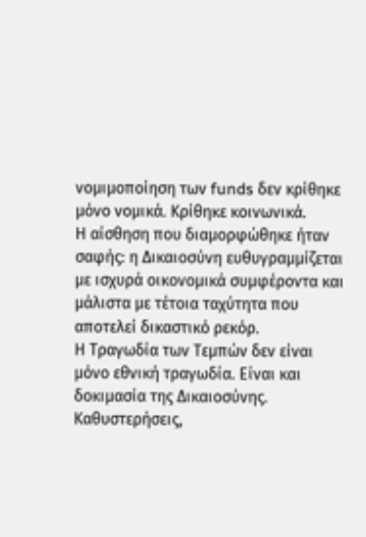νομιμοποίηση των funds δεν κρίθηκε μόνο νομικά. Κρίθηκε κοινωνικά.
Η αίσθηση που διαμορφώθηκε ήταν σαφής: η Δικαιοσύνη ευθυγραμμίζεται με ισχυρά οικονομικά συμφέροντα και μάλιστα με τέτοια ταχύτητα που αποτελεί δικαστικό ρεκόρ.
Η Τραγωδία των Τεμπών δεν είναι μόνο εθνική τραγωδία. Είναι και δοκιμασία της Δικαιοσύνης. Καθυστερήσεις,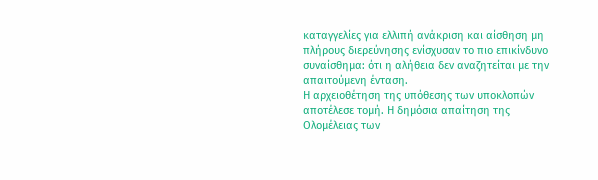καταγγελίες για ελλιπή ανάκριση και αίσθηση μη πλήρους διερεύνησης ενίσχυσαν το πιο επικίνδυνο συναίσθημα: ότι η αλήθεια δεν αναζητείται με την απαιτούμενη ένταση.
Η αρχειοθέτηση της υπόθεσης των υποκλοπών αποτέλεσε τομή. Η δημόσια απαίτηση της Ολομέλειας των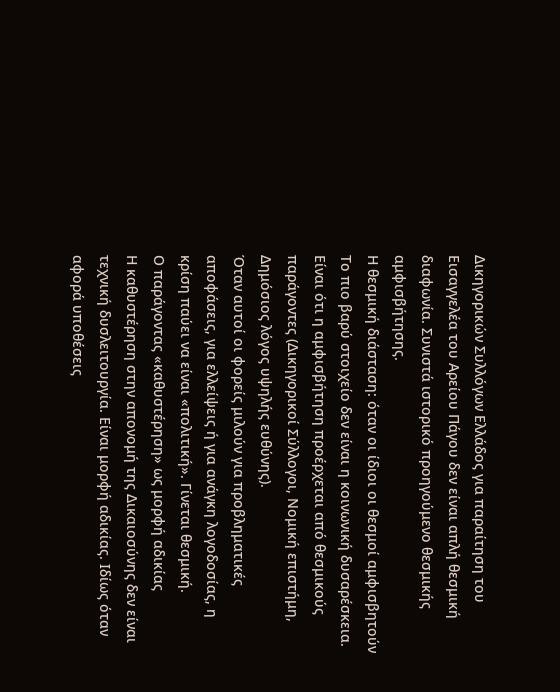Δικηγορικών Συλλόγων Ελλάδος για παραίτηση του Εισαγγελέα του Αρείου Πάγου δεν είναι απλή θεσμική διαφωνία. Συνιστά ιστορικό προηγούμενο θεσμικής αμφισβήτησης.
Η θεσμική διάσταση: όταν οι ίδιοι οι θεσμοί αμφισβητούν
Το πιο βαρύ στοιχείο δεν είναι η κοινωνική δυσαρέσκεια. Είναι ότι η αμφισβήτηση προέρχεται από θεσμικούς παράγοντες (Δικηγορικοί Σύλλογοι, Νομική επιστήμη, Δημόσιος λόγος υψηλής ευθύνης).
Όταν αυτοί οι φορείς μιλούν για προβληματικές αποφάσεις, για ελλείψεις ή για ανάγκη λογοδοσίας, η κρίση παύει να είναι «πολιτική». Γίνεται θεσμική.
Ο παράγοντας «καθυστέρηση» ως μορφή αδικίας
Η καθυστέρηση στην απονομή της Δικαιοσύνης δεν είναι τεχνική δυσλειτουργία. Είναι μορφή αδικίας. Ιδίως όταν αφορά υποθέσεις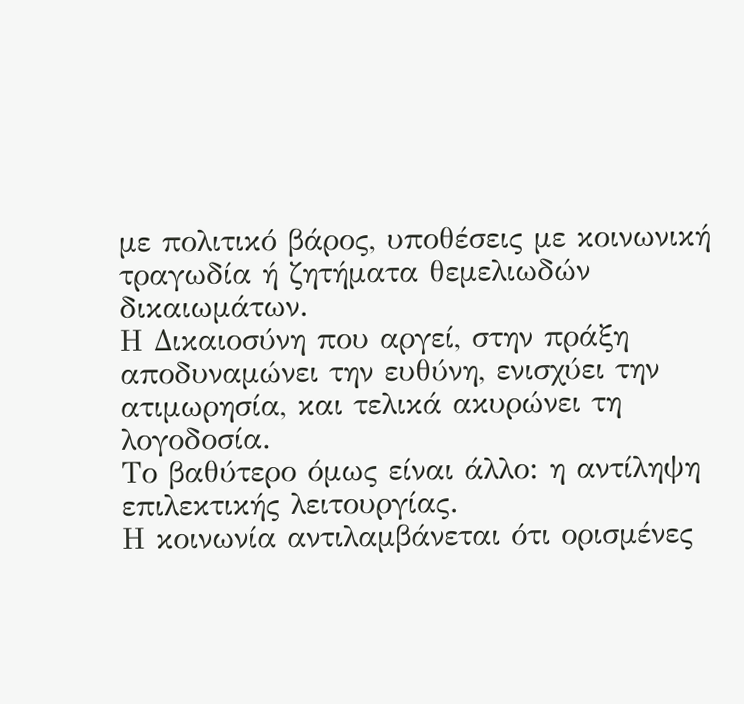με πολιτικό βάρος, υποθέσεις με κοινωνική τραγωδία ή ζητήματα θεμελιωδών δικαιωμάτων.
Η Δικαιοσύνη που αργεί, στην πράξη αποδυναμώνει την ευθύνη, ενισχύει την ατιμωρησία, και τελικά ακυρώνει τη λογοδοσία.
Το βαθύτερο όμως είναι άλλο: η αντίληψη επιλεκτικής λειτουργίας.
Η κοινωνία αντιλαμβάνεται ότι ορισμένες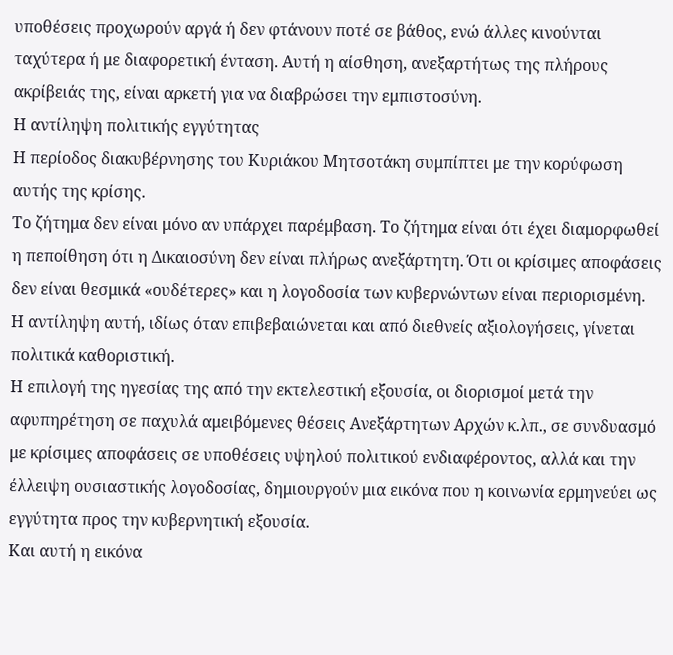υποθέσεις προχωρούν αργά ή δεν φτάνουν ποτέ σε βάθος, ενώ άλλες κινούνται ταχύτερα ή με διαφορετική ένταση. Αυτή η αίσθηση, ανεξαρτήτως της πλήρους ακρίβειάς της, είναι αρκετή για να διαβρώσει την εμπιστοσύνη.
Η αντίληψη πολιτικής εγγύτητας
Η περίοδος διακυβέρνησης του Κυριάκου Μητσοτάκη συμπίπτει με την κορύφωση αυτής της κρίσης.
Το ζήτημα δεν είναι μόνο αν υπάρχει παρέμβαση. Το ζήτημα είναι ότι έχει διαμορφωθεί η πεποίθηση ότι η Δικαιοσύνη δεν είναι πλήρως ανεξάρτητη. Ότι οι κρίσιμες αποφάσεις δεν είναι θεσμικά «ουδέτερες» και η λογοδοσία των κυβερνώντων είναι περιορισμένη.
Η αντίληψη αυτή, ιδίως όταν επιβεβαιώνεται και από διεθνείς αξιολογήσεις, γίνεται πολιτικά καθοριστική.
Η επιλογή της ηγεσίας της από την εκτελεστική εξουσία, οι διορισμοί μετά την αφυπηρέτηση σε παχυλά αμειβόμενες θέσεις Ανεξάρτητων Αρχών κ.λπ., σε συνδυασμό με κρίσιμες αποφάσεις σε υποθέσεις υψηλού πολιτικού ενδιαφέροντος, αλλά και την έλλειψη ουσιαστικής λογοδοσίας, δημιουργούν μια εικόνα που η κοινωνία ερμηνεύει ως εγγύτητα προς την κυβερνητική εξουσία.
Και αυτή η εικόνα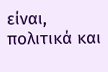είναι, πολιτικά και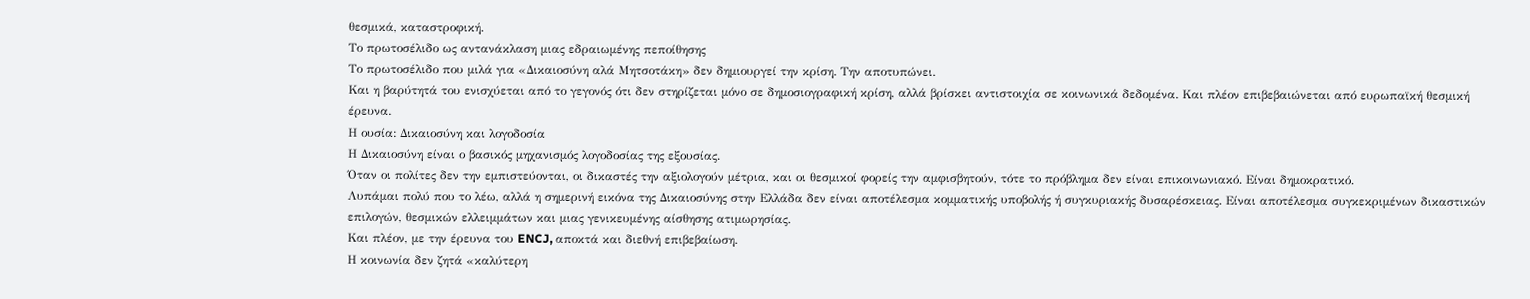θεσμικά, καταστροφική.
Το πρωτοσέλιδο ως αντανάκλαση μιας εδραιωμένης πεποίθησης
Το πρωτοσέλιδο που μιλά για «Δικαιοσύνη αλά Μητσοτάκη» δεν δημιουργεί την κρίση. Την αποτυπώνει.
Και η βαρύτητά του ενισχύεται από το γεγονός ότι δεν στηρίζεται μόνο σε δημοσιογραφική κρίση, αλλά βρίσκει αντιστοιχία σε κοινωνικά δεδομένα. Και πλέον επιβεβαιώνεται από ευρωπαϊκή θεσμική έρευνα.
Η ουσία: Δικαιοσύνη και λογοδοσία
Η Δικαιοσύνη είναι ο βασικός μηχανισμός λογοδοσίας της εξουσίας.
Όταν οι πολίτες δεν την εμπιστεύονται, οι δικαστές την αξιολογούν μέτρια, και οι θεσμικοί φορείς την αμφισβητούν, τότε το πρόβλημα δεν είναι επικοινωνιακό. Είναι δημοκρατικό.
Λυπάμαι πολύ που το λέω, αλλά η σημερινή εικόνα της Δικαιοσύνης στην Ελλάδα δεν είναι αποτέλεσμα κομματικής υποβολής ή συγκυριακής δυσαρέσκειας. Είναι αποτέλεσμα συγκεκριμένων δικαστικών επιλογών, θεσμικών ελλειμμάτων και μιας γενικευμένης αίσθησης ατιμωρησίας.
Και πλέον, με την έρευνα του ENCJ, αποκτά και διεθνή επιβεβαίωση.
Η κοινωνία δεν ζητά «καλύτερη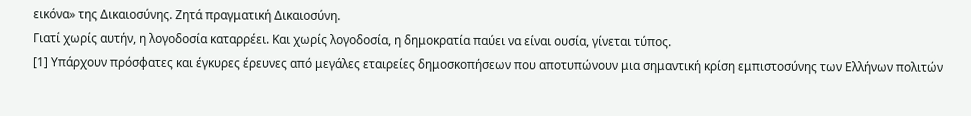εικόνα» της Δικαιοσύνης. Ζητά πραγματική Δικαιοσύνη.
Γιατί χωρίς αυτήν, η λογοδοσία καταρρέει. Και χωρίς λογοδοσία, η δημοκρατία παύει να είναι ουσία, γίνεται τύπος.
[1] Υπάρχουν πρόσφατες και έγκυρες έρευνες από μεγάλες εταιρείες δημοσκοπήσεων που αποτυπώνουν μια σημαντική κρίση εμπιστοσύνης των Ελλήνων πολιτών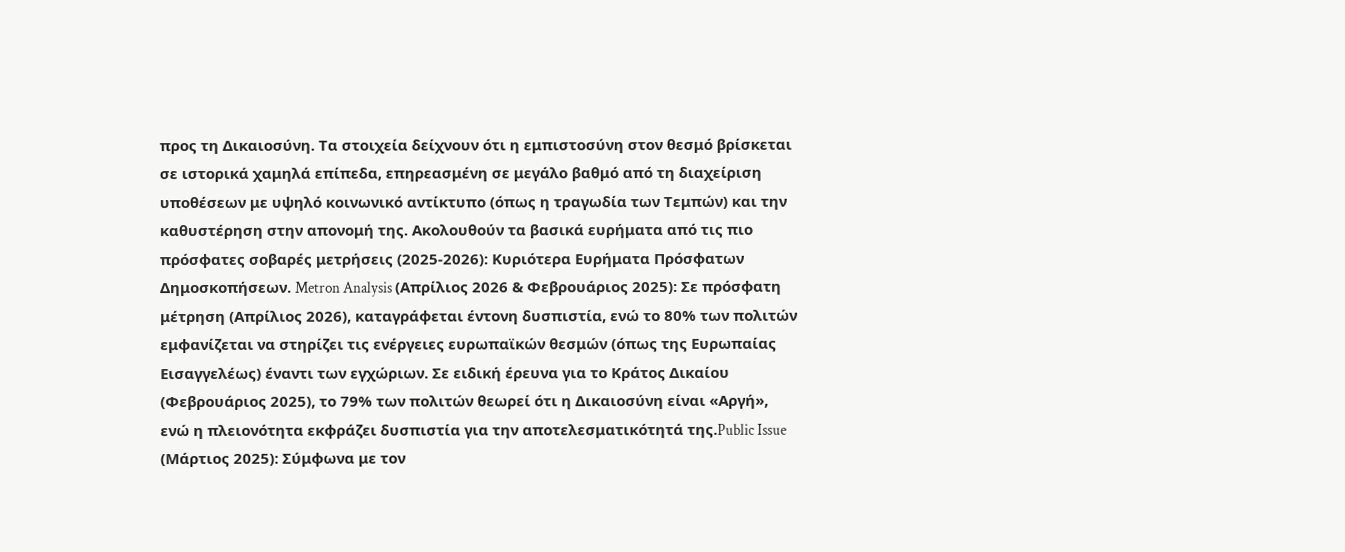προς τη Δικαιοσύνη. Τα στοιχεία δείχνουν ότι η εμπιστοσύνη στον θεσμό βρίσκεται σε ιστορικά χαμηλά επίπεδα, επηρεασμένη σε μεγάλο βαθμό από τη διαχείριση υποθέσεων με υψηλό κοινωνικό αντίκτυπο (όπως η τραγωδία των Τεμπών) και την καθυστέρηση στην απονομή της. Ακολουθούν τα βασικά ευρήματα από τις πιο πρόσφατες σοβαρές μετρήσεις (2025-2026): Κυριότερα Ευρήματα Πρόσφατων Δημοσκοπήσεων. Metron Analysis (Απρίλιος 2026 & Φεβρουάριος 2025): Σε πρόσφατη μέτρηση (Απρίλιος 2026), καταγράφεται έντονη δυσπιστία, ενώ το 80% των πολιτών εμφανίζεται να στηρίζει τις ενέργειες ευρωπαϊκών θεσμών (όπως της Ευρωπαίας Εισαγγελέως) έναντι των εγχώριων. Σε ειδική έρευνα για το Κράτος Δικαίου (Φεβρουάριος 2025), το 79% των πολιτών θεωρεί ότι η Δικαιοσύνη είναι «Αργή», ενώ η πλειονότητα εκφράζει δυσπιστία για την αποτελεσματικότητά της.Public Issue (Μάρτιος 2025): Σύμφωνα με τον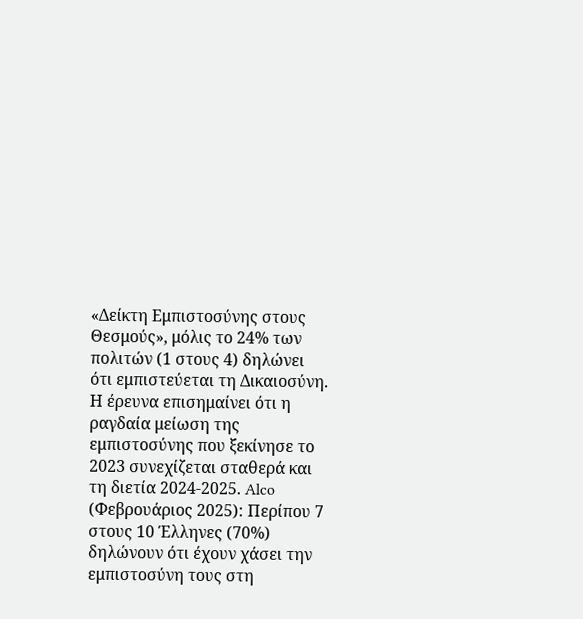«Δείκτη Εμπιστοσύνης στους Θεσμούς», μόλις το 24% των πολιτών (1 στους 4) δηλώνει ότι εμπιστεύεται τη Δικαιοσύνη. Η έρευνα επισημαίνει ότι η ραγδαία μείωση της εμπιστοσύνης που ξεκίνησε το 2023 συνεχίζεται σταθερά και τη διετία 2024-2025. Alco (Φεβρουάριος 2025): Περίπου 7 στους 10 Έλληνες (70%) δηλώνουν ότι έχουν χάσει την εμπιστοσύνη τους στη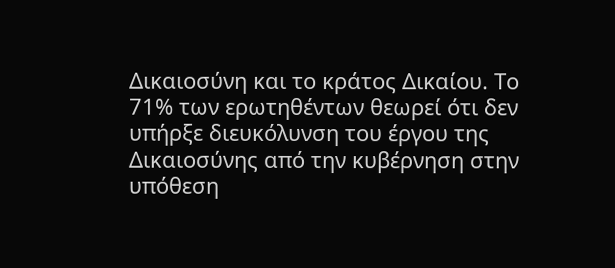Δικαιοσύνη και το κράτος Δικαίου. Το 71% των ερωτηθέντων θεωρεί ότι δεν υπήρξε διευκόλυνση του έργου της Δικαιοσύνης από την κυβέρνηση στην υπόθεση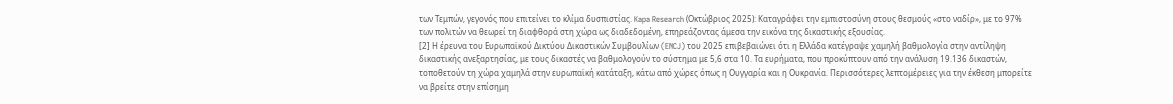των Τεμπών, γεγονός που επιτείνει το κλίμα δυσπιστίας. Kapa Research (Οκτώβριος 2025): Καταγράφει την εμπιστοσύνη στους θεσμούς «στο ναδίρ», με το 97% των πολιτών να θεωρεί τη διαφθορά στη χώρα ως διαδεδομένη, επηρεάζοντας άμεσα την εικόνα της δικαστικής εξουσίας.
[2] Η έρευνα του Ευρωπαϊκού Δικτύου Δικαστικών Συμβουλίων (ENCJ) του 2025 επιβεβαιώνει ότι η Ελλάδα κατέγραψε χαμηλή βαθμολογία στην αντίληψη δικαστικής ανεξαρτησίας, με τους δικαστές να βαθμολογούν το σύστημα με 5,6 στα 10. Τα ευρήματα, που προκύπτουν από την ανάλυση 19.136 δικαστών, τοποθετούν τη χώρα χαμηλά στην ευρωπαϊκή κατάταξη, κάτω από χώρες όπως η Ουγγαρία και η Ουκρανία. Περισσότερες λεπτομέρειες για την έκθεση μπορείτε να βρείτε στην επίσημη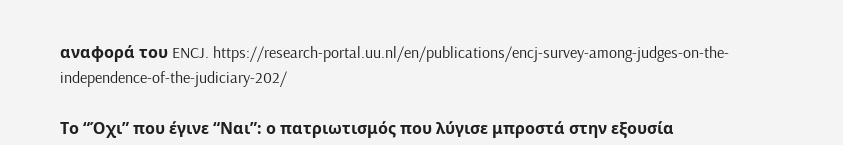αναφορά του ENCJ. https://research-portal.uu.nl/en/publications/encj-survey-among-judges-on-the-independence-of-the-judiciary-202/

Το “Όχι” που έγινε “Ναι”: ο πατριωτισμός που λύγισε μπροστά στην εξουσία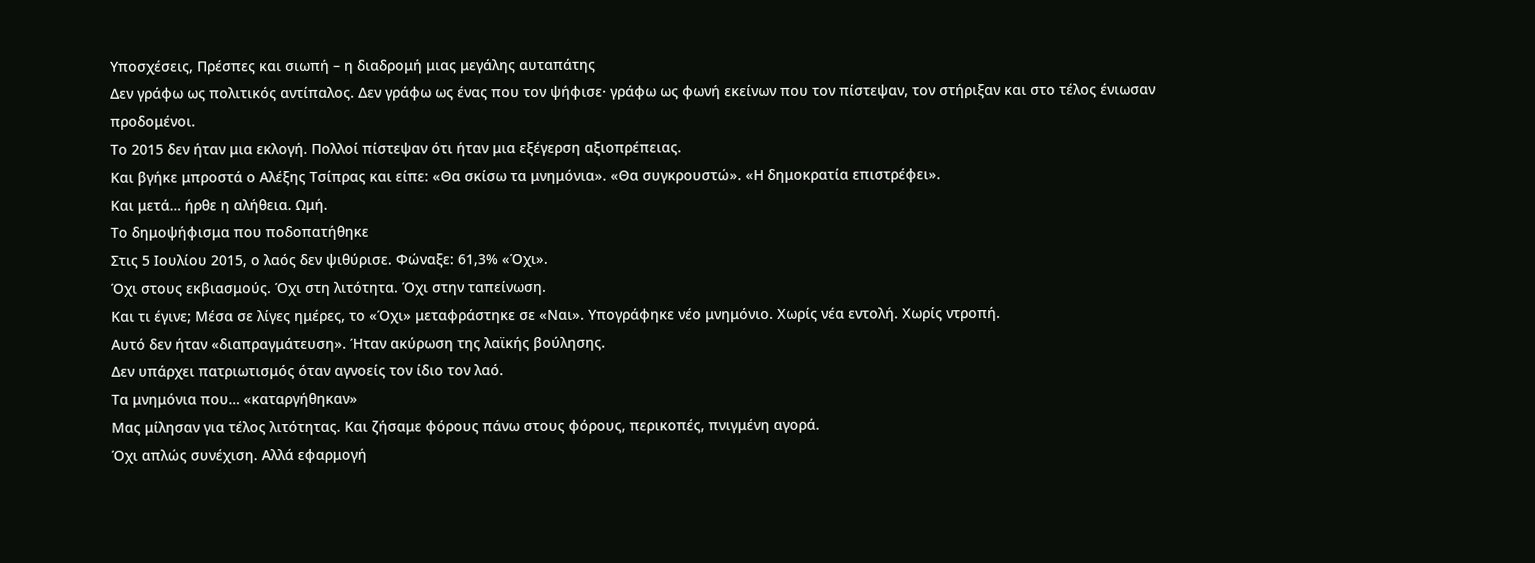Υποσχέσεις, Πρέσπες και σιωπή – η διαδρομή μιας μεγάλης αυταπάτης
Δεν γράφω ως πολιτικός αντίπαλος. Δεν γράφω ως ένας που τον ψήφισε· γράφω ως φωνή εκείνων που τον πίστεψαν, τον στήριξαν και στο τέλος ένιωσαν προδομένοι.
Το 2015 δεν ήταν μια εκλογή. Πολλοί πίστεψαν ότι ήταν μια εξέγερση αξιοπρέπειας.
Και βγήκε μπροστά ο Αλέξης Τσίπρας και είπε: «Θα σκίσω τα μνημόνια». «Θα συγκρουστώ». «Η δημοκρατία επιστρέφει».
Και μετά… ήρθε η αλήθεια. Ωμή.
Το δημοψήφισμα που ποδοπατήθηκε
Στις 5 Ιουλίου 2015, ο λαός δεν ψιθύρισε. Φώναξε: 61,3% «Όχι».
Όχι στους εκβιασμούς. Όχι στη λιτότητα. Όχι στην ταπείνωση.
Και τι έγινε; Μέσα σε λίγες ημέρες, το «Όχι» μεταφράστηκε σε «Ναι». Υπογράφηκε νέο μνημόνιο. Χωρίς νέα εντολή. Χωρίς ντροπή.
Αυτό δεν ήταν «διαπραγμάτευση». Ήταν ακύρωση της λαϊκής βούλησης.
Δεν υπάρχει πατριωτισμός όταν αγνοείς τον ίδιο τον λαό.
Τα μνημόνια που… «καταργήθηκαν»
Μας μίλησαν για τέλος λιτότητας. Και ζήσαμε φόρους πάνω στους φόρους, περικοπές, πνιγμένη αγορά.
Όχι απλώς συνέχιση. Αλλά εφαρμογή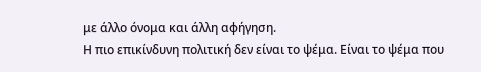με άλλο όνομα και άλλη αφήγηση.
Η πιο επικίνδυνη πολιτική δεν είναι το ψέμα. Είναι το ψέμα που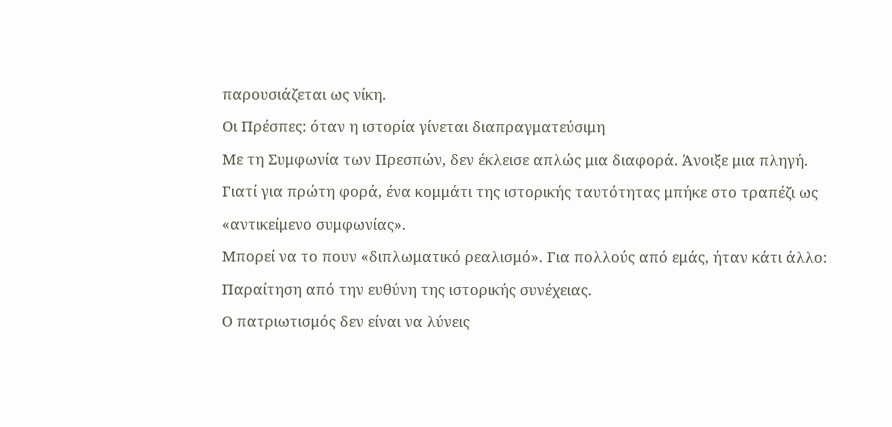παρουσιάζεται ως νίκη.
Οι Πρέσπες: όταν η ιστορία γίνεται διαπραγματεύσιμη
Με τη Συμφωνία των Πρεσπών, δεν έκλεισε απλώς μια διαφορά. Άνοιξε μια πληγή.
Γιατί για πρώτη φορά, ένα κομμάτι της ιστορικής ταυτότητας μπήκε στο τραπέζι ως «αντικείμενο συμφωνίας».
Μπορεί να το πουν «διπλωματικό ρεαλισμό». Για πολλούς από εμάς, ήταν κάτι άλλο: Παραίτηση από την ευθύνη της ιστορικής συνέχειας.
Ο πατριωτισμός δεν είναι να λύνεις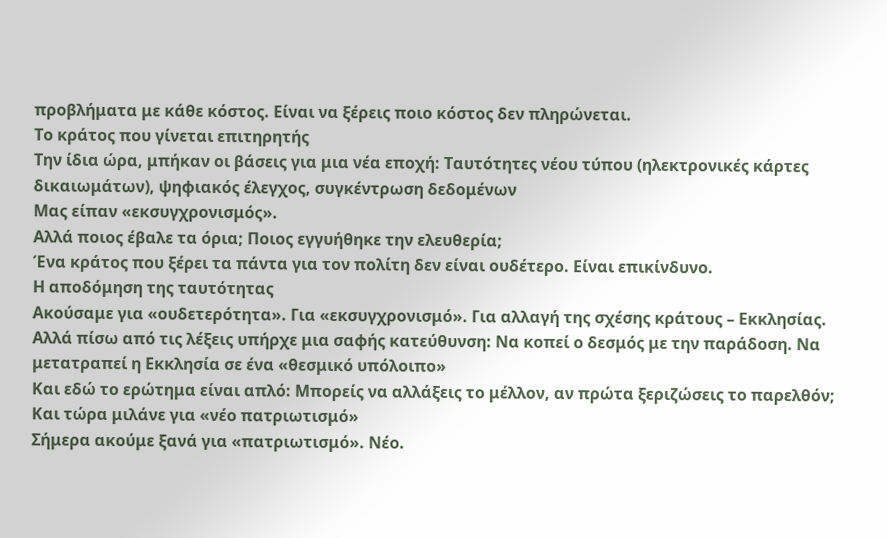προβλήματα με κάθε κόστος. Είναι να ξέρεις ποιο κόστος δεν πληρώνεται.
Το κράτος που γίνεται επιτηρητής
Την ίδια ώρα, μπήκαν οι βάσεις για μια νέα εποχή: Ταυτότητες νέου τύπου (ηλεκτρονικές κάρτες δικαιωμάτων), ψηφιακός έλεγχος, συγκέντρωση δεδομένων
Μας είπαν «εκσυγχρονισμός».
Αλλά ποιος έβαλε τα όρια; Ποιος εγγυήθηκε την ελευθερία;
Ένα κράτος που ξέρει τα πάντα για τον πολίτη δεν είναι ουδέτερο. Είναι επικίνδυνο.
Η αποδόμηση της ταυτότητας
Ακούσαμε για «ουδετερότητα». Για «εκσυγχρονισμό». Για αλλαγή της σχέσης κράτους – Εκκλησίας.
Αλλά πίσω από τις λέξεις υπήρχε μια σαφής κατεύθυνση: Να κοπεί ο δεσμός με την παράδοση. Να μετατραπεί η Εκκλησία σε ένα «θεσμικό υπόλοιπο»
Και εδώ το ερώτημα είναι απλό: Μπορείς να αλλάξεις το μέλλον, αν πρώτα ξεριζώσεις το παρελθόν;
Και τώρα μιλάνε για «νέο πατριωτισμό»
Σήμερα ακούμε ξανά για «πατριωτισμό». Νέο.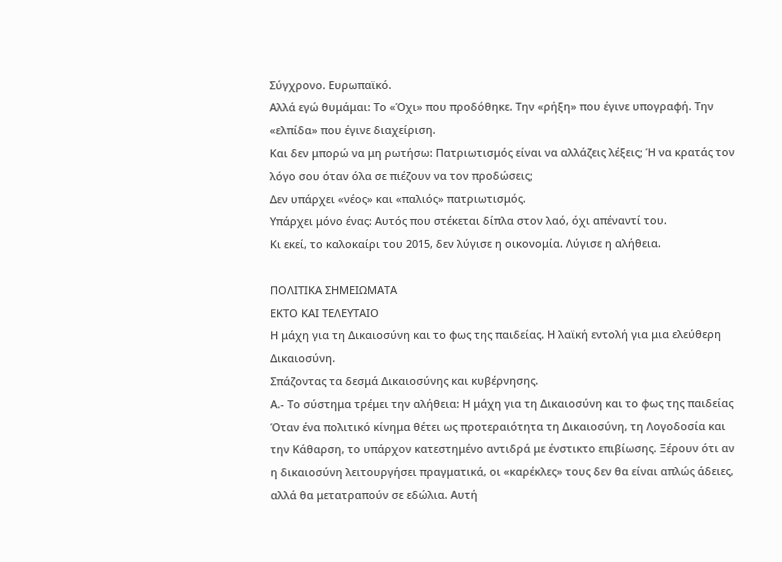Σύγχρονο. Ευρωπαϊκό.
Αλλά εγώ θυμάμαι: Το «Όχι» που προδόθηκε. Την «ρήξη» που έγινε υπογραφή. Την «ελπίδα» που έγινε διαχείριση.
Και δεν μπορώ να μη ρωτήσω: Πατριωτισμός είναι να αλλάζεις λέξεις; Ή να κρατάς τον λόγο σου όταν όλα σε πιέζουν να τον προδώσεις;
Δεν υπάρχει «νέος» και «παλιός» πατριωτισμός.
Υπάρχει μόνο ένας: Αυτός που στέκεται δίπλα στον λαό, όχι απέναντί του.
Κι εκεί, το καλοκαίρι του 2015, δεν λύγισε η οικονομία. Λύγισε η αλήθεια.

ΠΟΛΙΤΙΚΑ ΣΗΜΕΙΩΜΑΤΑ
ΕΚΤΟ ΚΑΙ ΤΕΛΕΥΤΑΙΟ
Η μάχη για τη Δικαιοσύνη και το φως της παιδείας. Η λαϊκή εντολή για μια ελεύθερη Δικαιοσύνη.
Σπάζοντας τα δεσμά Δικαιοσύνης και κυβέρνησης.
Α.- Το σύστημα τρέμει την αλήθεια: Η μάχη για τη Δικαιοσύνη και το φως της παιδείας
Όταν ένα πολιτικό κίνημα θέτει ως προτεραιότητα τη Δικαιοσύνη, τη Λογοδοσία και την Κάθαρση, το υπάρχον κατεστημένο αντιδρά με ένστικτο επιβίωσης. Ξέρουν ότι αν η δικαιοσύνη λειτουργήσει πραγματικά, οι «καρέκλες» τους δεν θα είναι απλώς άδειες, αλλά θα μετατραπούν σε εδώλια. Αυτή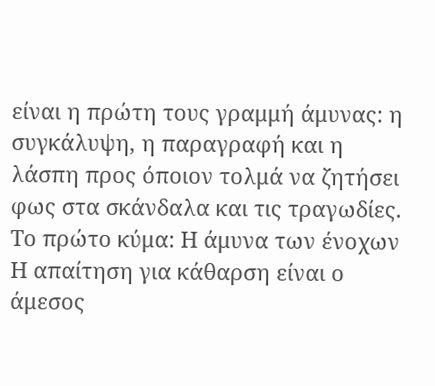είναι η πρώτη τους γραμμή άμυνας: η συγκάλυψη, η παραγραφή και η λάσπη προς όποιον τολμά να ζητήσει φως στα σκάνδαλα και τις τραγωδίες.
Το πρώτο κύμα: Η άμυνα των ένοχων
Η απαίτηση για κάθαρση είναι ο άμεσος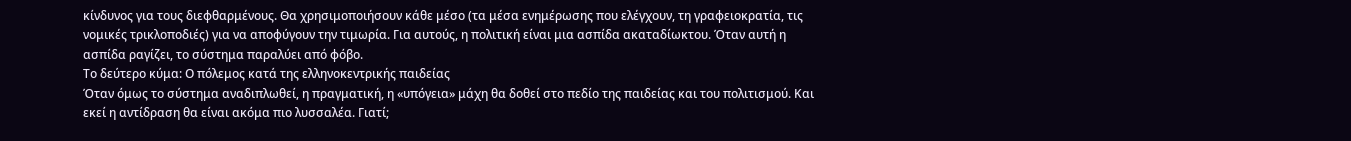κίνδυνος για τους διεφθαρμένους. Θα χρησιμοποιήσουν κάθε μέσο (τα μέσα ενημέρωσης που ελέγχουν, τη γραφειοκρατία, τις νομικές τρικλοποδιές) για να αποφύγουν την τιμωρία. Για αυτούς, η πολιτική είναι μια ασπίδα ακαταδίωκτου. Όταν αυτή η ασπίδα ραγίζει, το σύστημα παραλύει από φόβο.
Το δεύτερο κύμα: Ο πόλεμος κατά της ελληνοκεντρικής παιδείας
Όταν όμως το σύστημα αναδιπλωθεί, η πραγματική, η «υπόγεια» μάχη θα δοθεί στο πεδίο της παιδείας και του πολιτισμού. Και εκεί η αντίδραση θα είναι ακόμα πιο λυσσαλέα. Γιατί;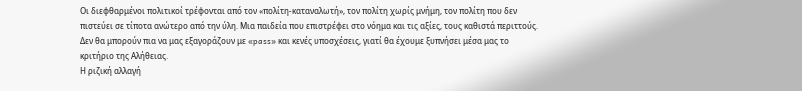Οι διεφθαρμένοι πολιτικοί τρέφονται από τον «πολίτη-καταναλωτή», τον πολίτη χωρίς μνήμη, τον πολίτη που δεν πιστεύει σε τίποτα ανώτερο από την ύλη. Μια παιδεία που επιστρέφει στο νόημα και τις αξίες, τους καθιστά περιττούς. Δεν θα μπορούν πια να μας εξαγοράζουν με «pass» και κενές υποσχέσεις, γιατί θα έχουμε ξυπνήσει μέσα μας το κριτήριο της Αλήθειας.
Η ριζική αλλαγή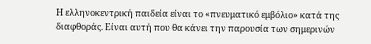Η ελληνοκεντρική παιδεία είναι το «πνευματικό εμβόλιο» κατά της διαφθοράς. Είναι αυτή που θα κάνει την παρουσία των σημερινών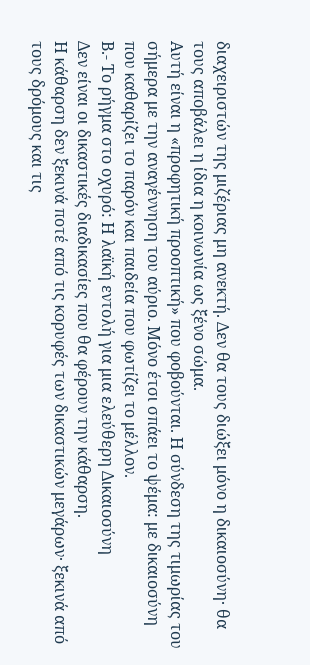διαχειριστών της μιζέριας μη ανεκτή. Δεν θα τους διώξει μόνο η δικαιοσύνη· θα τους αποβάλει η ίδια η κοινωνία ως ξένο σώμα.
Αυτή είναι η «προφητική προοπτική» που φοβούνται. Η σύνδεση της τιμωρίας του σήμερα με την αναγέννηση του αύριο. Μόνο έτσι σπάει το ψέμα: με δικαιοσύνη που καθαρίζει το παρόν και παιδεία που φωτίζει το μέλλον.
Β.- Το ρήγμα στο οχυρό: Η λαϊκή εντολή για μια ελεύθερη Δικαιοσύνη
Δεν είναι οι δικαστικές διαδικασίες που θα φέρουν την κάθαρση.
Η κάθαρση δεν ξεκινά ποτέ από τις κορυφές των δικαστικών μεγάρων· ξεκινά από τους δρόμους και τις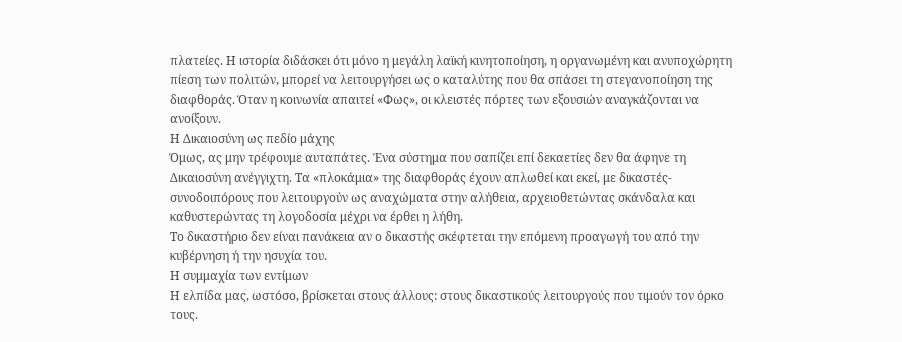πλατείες. Η ιστορία διδάσκει ότι μόνο η μεγάλη λαϊκή κινητοποίηση, η οργανωμένη και ανυποχώρητη πίεση των πολιτών, μπορεί να λειτουργήσει ως ο καταλύτης που θα σπάσει τη στεγανοποίηση της διαφθοράς. Όταν η κοινωνία απαιτεί «Φως», οι κλειστές πόρτες των εξουσιών αναγκάζονται να ανοίξουν.
Η Δικαιοσύνη ως πεδίο μάχης
Όμως, ας μην τρέφουμε αυταπάτες. Ένα σύστημα που σαπίζει επί δεκαετίες δεν θα άφηνε τη Δικαιοσύνη ανέγγιχτη. Τα «πλοκάμια» της διαφθοράς έχουν απλωθεί και εκεί, με δικαστές-συνοδοιπόρους που λειτουργούν ως αναχώματα στην αλήθεια, αρχειοθετώντας σκάνδαλα και καθυστερώντας τη λογοδοσία μέχρι να έρθει η λήθη.
Το δικαστήριο δεν είναι πανάκεια αν ο δικαστής σκέφτεται την επόμενη προαγωγή του από την κυβέρνηση ή την ησυχία του.
Η συμμαχία των εντίμων
Η ελπίδα μας, ωστόσο, βρίσκεται στους άλλους: στους δικαστικούς λειτουργούς που τιμούν τον όρκο τους.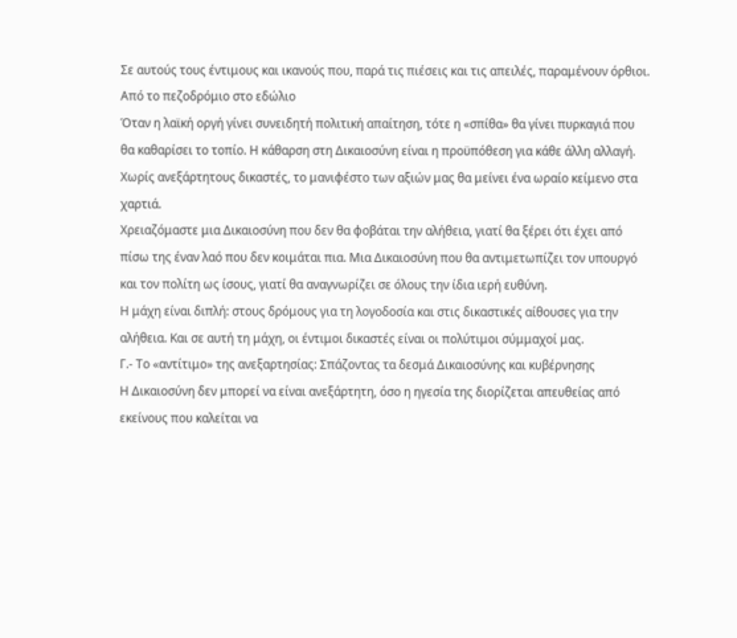Σε αυτούς τους έντιμους και ικανούς που, παρά τις πιέσεις και τις απειλές, παραμένουν όρθιοι.
Από το πεζοδρόμιο στο εδώλιο
Όταν η λαϊκή οργή γίνει συνειδητή πολιτική απαίτηση, τότε η «σπίθα» θα γίνει πυρκαγιά που θα καθαρίσει το τοπίο. Η κάθαρση στη Δικαιοσύνη είναι η προϋπόθεση για κάθε άλλη αλλαγή. Χωρίς ανεξάρτητους δικαστές, το μανιφέστο των αξιών μας θα μείνει ένα ωραίο κείμενο στα χαρτιά.
Χρειαζόμαστε μια Δικαιοσύνη που δεν θα φοβάται την αλήθεια, γιατί θα ξέρει ότι έχει από πίσω της έναν λαό που δεν κοιμάται πια. Μια Δικαιοσύνη που θα αντιμετωπίζει τον υπουργό και τον πολίτη ως ίσους, γιατί θα αναγνωρίζει σε όλους την ίδια ιερή ευθύνη.
Η μάχη είναι διπλή: στους δρόμους για τη λογοδοσία και στις δικαστικές αίθουσες για την αλήθεια. Και σε αυτή τη μάχη, οι έντιμοι δικαστές είναι οι πολύτιμοι σύμμαχοί μας.
Γ.- Το «αντίτιμο» της ανεξαρτησίας: Σπάζοντας τα δεσμά Δικαιοσύνης και κυβέρνησης
Η Δικαιοσύνη δεν μπορεί να είναι ανεξάρτητη, όσο η ηγεσία της διορίζεται απευθείας από εκείνους που καλείται να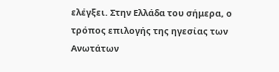ελέγξει. Στην Ελλάδα του σήμερα, ο τρόπος επιλογής της ηγεσίας των Ανωτάτων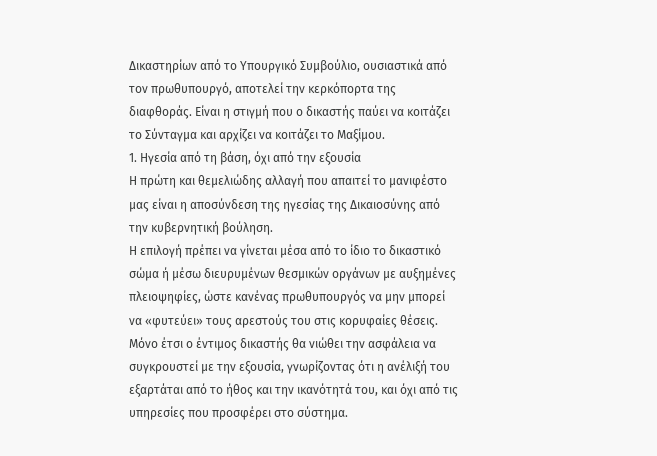Δικαστηρίων από το Υπουργικό Συμβούλιο, ουσιαστικά από τον πρωθυπουργό, αποτελεί την κερκόπορτα της διαφθοράς. Είναι η στιγμή που ο δικαστής παύει να κοιτάζει το Σύνταγμα και αρχίζει να κοιτάζει το Μαξίμου.
1. Ηγεσία από τη βάση, όχι από την εξουσία
Η πρώτη και θεμελιώδης αλλαγή που απαιτεί το μανιφέστο μας είναι η αποσύνδεση της ηγεσίας της Δικαιοσύνης από την κυβερνητική βούληση.
Η επιλογή πρέπει να γίνεται μέσα από το ίδιο το δικαστικό σώμα ή μέσω διευρυμένων θεσμικών οργάνων με αυξημένες πλειοψηφίες, ώστε κανένας πρωθυπουργός να μην μπορεί να «φυτεύει» τους αρεστούς του στις κορυφαίες θέσεις.
Μόνο έτσι ο έντιμος δικαστής θα νιώθει την ασφάλεια να συγκρουστεί με την εξουσία, γνωρίζοντας ότι η ανέλιξή του εξαρτάται από το ήθος και την ικανότητά του, και όχι από τις υπηρεσίες που προσφέρει στο σύστημα.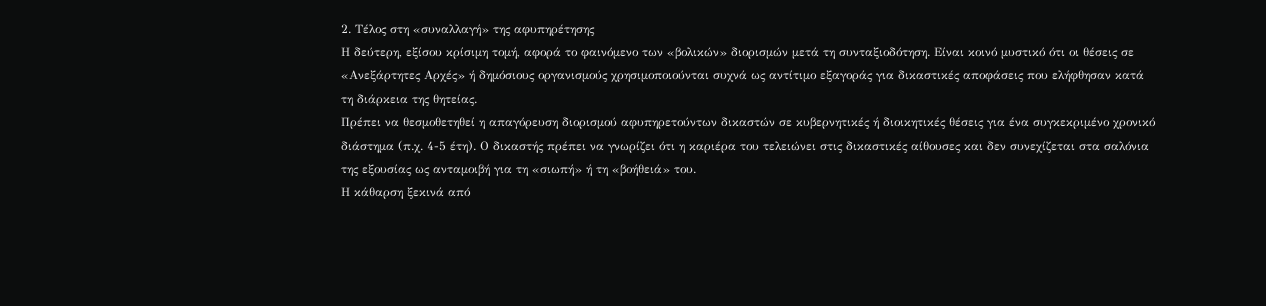2. Τέλος στη «συναλλαγή» της αφυπηρέτησης
Η δεύτερη, εξίσου κρίσιμη τομή, αφορά το φαινόμενο των «βολικών» διορισμών μετά τη συνταξιοδότηση. Είναι κοινό μυστικό ότι οι θέσεις σε «Ανεξάρτητες Αρχές» ή δημόσιους οργανισμούς χρησιμοποιούνται συχνά ως αντίτιμο εξαγοράς για δικαστικές αποφάσεις που ελήφθησαν κατά τη διάρκεια της θητείας.
Πρέπει να θεσμοθετηθεί η απαγόρευση διορισμού αφυπηρετούντων δικαστών σε κυβερνητικές ή διοικητικές θέσεις για ένα συγκεκριμένο χρονικό διάστημα (π.χ. 4-5 έτη). Ο δικαστής πρέπει να γνωρίζει ότι η καριέρα του τελειώνει στις δικαστικές αίθουσες και δεν συνεχίζεται στα σαλόνια της εξουσίας ως ανταμοιβή για τη «σιωπή» ή τη «βοήθειά» του.
Η κάθαρση ξεκινά από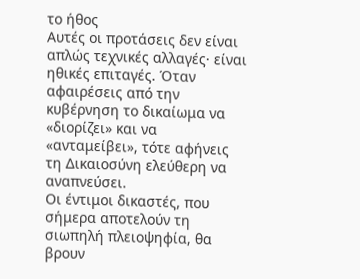το ήθος
Αυτές οι προτάσεις δεν είναι απλώς τεχνικές αλλαγές· είναι ηθικές επιταγές. Όταν αφαιρέσεις από την κυβέρνηση το δικαίωμα να «διορίζει» και να «ανταμείβει», τότε αφήνεις τη Δικαιοσύνη ελεύθερη να αναπνεύσει.
Οι έντιμοι δικαστές, που σήμερα αποτελούν τη σιωπηλή πλειοψηφία, θα βρουν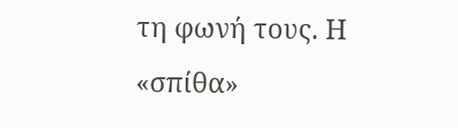τη φωνή τους. Η «σπίθα»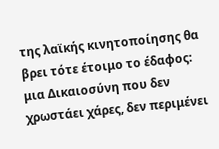της λαϊκής κινητοποίησης θα βρει τότε έτοιμο το έδαφος: μια Δικαιοσύνη που δεν χρωστάει χάρες, δεν περιμένει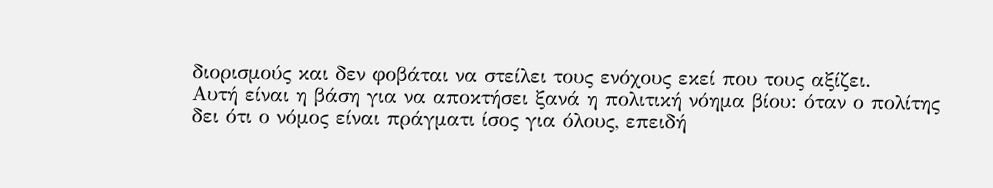διορισμούς και δεν φοβάται να στείλει τους ενόχους εκεί που τους αξίζει.
Αυτή είναι η βάση για να αποκτήσει ξανά η πολιτική νόημα βίου: όταν ο πολίτης δει ότι ο νόμος είναι πράγματι ίσος για όλους, επειδή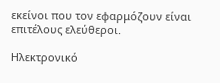εκείνοι που τον εφαρμόζουν είναι επιτέλους ελεύθεροι.

Ηλεκτρονικό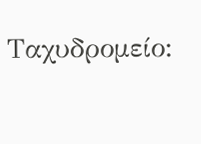Ταχυδρομείο: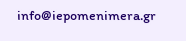info@iepomenimera.gr